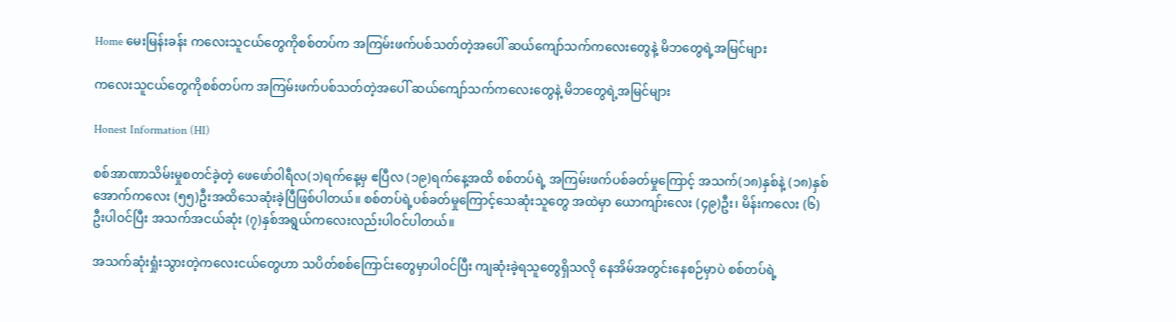Home မေးမြန်းခန်း ကလေးသူငယ်တွေကိုစစ်တပ်က အကြမ်းဖက်ပစ်သတ်တဲ့အပေါ် ဆယ်ကျော်သက်ကလေးတွေနဲ့ မိဘတွေရဲ့အမြင်များ

ကလေးသူငယ်တွေကိုစစ်တပ်က အကြမ်းဖက်ပစ်သတ်တဲ့အပေါ် ဆယ်ကျော်သက်ကလေးတွေနဲ့ မိဘတွေရဲ့အမြင်များ

Honest Information (HI)

စစ်အာဏာသိမ်းမှုစတင်ခဲ့တဲ့ ဖေဖော်ဝါရီလ(၁)ရက်နေ့မှ ဧပြီလ (၁၉)ရက်နေ့အထိ စစ်တပ်ရဲ့ အကြမ်းဖက်ပစ်ခတ်မှုကြောင့် အသက်(၁၈)နှစ်နဲ့ (၁၈)နှစ်အောက်ကလေး (၅၅)ဦးအထိသေဆုံးခဲ့ပြီဖြစ်ပါတယ်။ စစ်တပ်ရဲ့ပစ်ခတ်မှုကြောင့်သေဆုံးသူတွေ အထဲမှာ ယောကျာ်းလေး (၄၉)ဦး၊ မိန်းကလေး (၆)ဦးပါဝင်ပြီး အသက်အငယ်ဆုံး (၇)နှစ်အရွယ်ကလေးလည်းပါဝင်ပါတယ်။

အသက်ဆုံးရှုံးသွားတဲ့ကလေးငယ်တွေဟာ သပိတ်စစ်ကြောင်းတွေမှာပါဝင်ပြီး ကျဆုံးခဲ့ရသူတွေရှိသလို နေအိမ်အတွင်းနေစဉ်မှာပဲ စစ်တပ်ရဲ့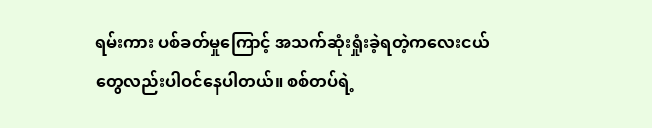ရမ်းကား ပစ်ခတ်မှုကြောင့် အသက်ဆုံးရှုံးခဲ့ရတဲ့ကလေးငယ်တွေလည်းပါဝင်နေပါတယ်။ စစ်တပ်ရဲ့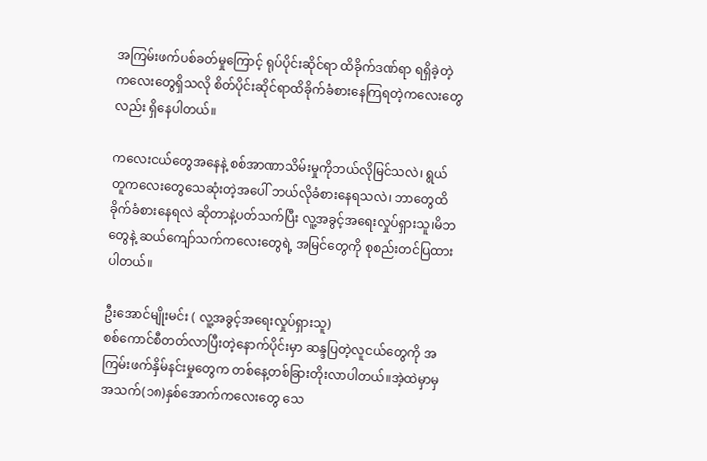အကြမ်းဖက်ပစ်ခတ်မှုကြောင့် ရုပ်ပိုင်းဆိုင်ရာ ထိခိုက်ဒဏ်ရာ ရရှိခဲ့တဲ့ကလေးတွေရှိသလို စိတ်ပိုင်းဆိုင်ရာထိခိုက်ခံစားနေကြရတဲ့ကလေးတွေလည်း ရှိနေပါတယ်။

ကလေးငယ်တွေအနေနဲ့ စစ်အာဏာသိမ်းမှုကိုဘယ်လိုမြင်သလဲ၊ ရွယ်တူကလေးတွေသေဆုံးတဲ့အပေါ် ဘယ်လိုခံစားနေရသလဲ၊ ဘာတွေထိခိုက်ခံစားနေရလဲ ဆိုတာနဲ့ပတ်သက်ပြီး လူ့အခွင့်အရေးလှုပ်ရှားသူ၊မိဘတွေနဲ့ ဆယ်ကျော်သက်ကလေးတွေရဲ့ အမြင်တွေကို စုစည်းတင်ပြထားပါတယ်။

ဦးအောင်မျိုးမင်း ( လူ့အခွင့်အရေးလှုပ်ရှားသူ)
စစ်ကောင်စီတတ်လာပြီးတဲ့နောက်ပိုင်းမှာ ဆန္ဒပြတဲ့လူငယ်တွေကို အကြမ်းဖက်နှိမ်နင်းမှုတွေက တစ်နေ့တစ်ခြားတိုးလာပါတယ်။အဲ့ထဲမှာမှ အသက်(၁၈)နှစ်အောက်ကလေးတွေ သေ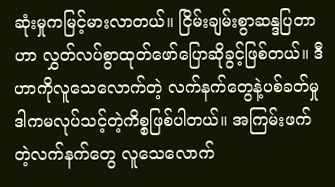ဆုံးမှုကမြင့်မားလာတယ်။ ငြိမ်းချမ်းစွာဆန္ဒပြတာဟာ လွှတ်လပ်စွာထုတ်ဖော်ပြောဆိုခွင့်ဖြစ်တယ်။ ဒီဟာကိုလူသေလောက်တဲ့ လက်နက်တွေနဲ့ပစ်ခတ်မှု ဒါကမလုပ်သင့်တဲ့ကိစ္စဖြစ်ပါတယ်။ အကြမ်းဖက်တဲ့လက်နက်တွေ လူသေလောက်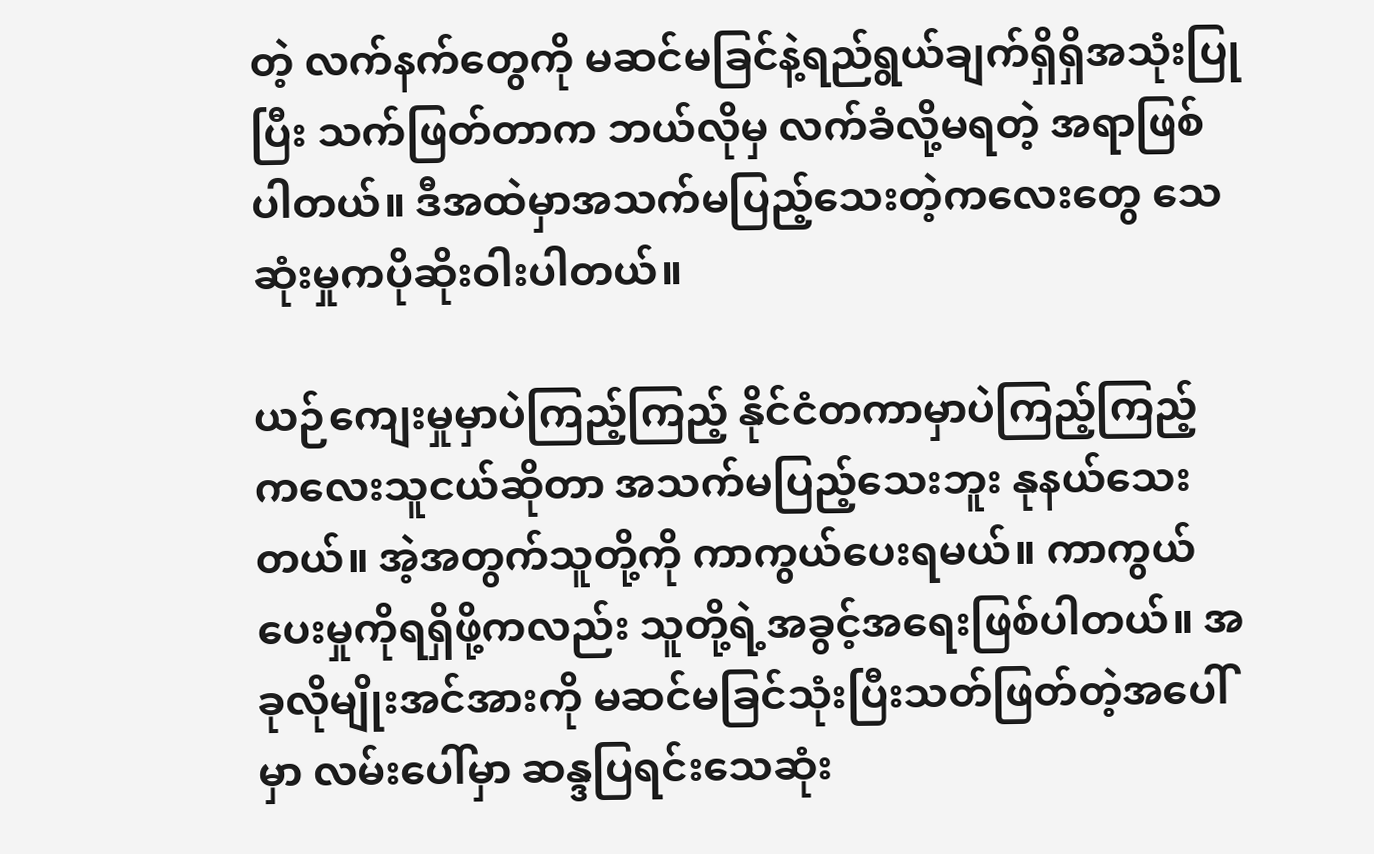တဲ့ လက်နက်တွေကို မဆင်မခြင်နဲ့ရည်ရွယ်ချက်ရှိရှိအသုံးပြုပြီး သက်ဖြတ်တာက ဘယ်လိုမှ လက်ခံလို့မရတဲ့ အရာဖြစ်ပါတယ်။ ဒီအထဲမှာအသက်မပြည့်သေးတဲ့ကလေးတွေ သေဆုံးမှုကပိုဆိုးဝါးပါတယ်။

ယဉ်ကျေးမှုမှာပဲကြည့်ကြည့် နိုင်ငံတကာမှာပဲကြည့်ကြည့် ကလေးသူငယ်ဆိုတာ အသက်မပြည့်သေးဘူး နုနယ်သေးတယ်။ အဲ့အတွက်သူတို့ကို ကာကွယ်ပေးရမယ်။ ကာကွယ်ပေးမှုကိုရရှိဖို့ကလည်း သူတို့ရဲ့အခွင့်အရေးဖြစ်ပါတယ်။ အခုလိုမျိုးအင်အားကို မဆင်မခြင်သုံးပြီးသတ်ဖြတ်တဲ့အပေါ်မှာ လမ်းပေါ်မှာ ဆန္ဒပြရင်းသေဆုံး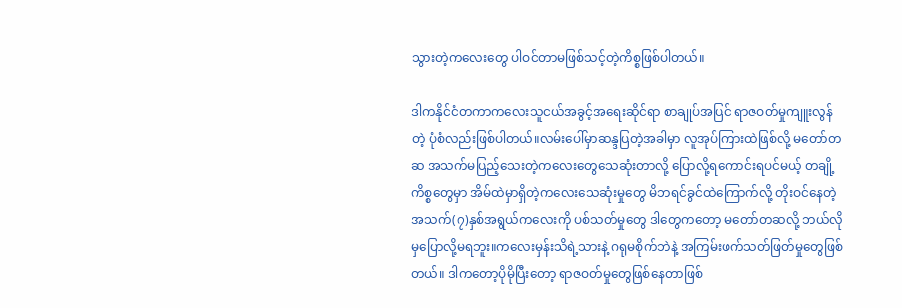သွားတဲ့ကလေးတွေ ပါဝင်တာမဖြစ်သင့်တဲ့ကိစ္စဖြစ်ပါတယ်။

ဒါကနိုင်ငံတကာကလေးသူငယ်အခွင့်အရေးဆိုင်ရာ စာချုပ်အပြင် ရာဇဝတ်မှုကျူးလွန်တဲ့ ပုံစံလည်းဖြစ်ပါတယ်။လမ်းပေါ်မှာဆန္ဒပြတဲ့အခါမှာ လူအုပ်ကြားထဲဖြစ်လို့ မတော်တဆ အသက်မပြည့်သေးတဲ့ကလေးတွေသေဆုံးတာလို့ ပြောလို့ရကောင်းရပင်မယ့် တချို့ကိစ္စတွေမှာ အိမ်ထဲမှာရှိတဲ့ကလေးသေဆုံးမှုတွေ မိဘရင်ခွင်ထဲကြောက်လို့ တိုးဝင်နေတဲ့အသက်(၇)နှစ်အရွယ်ကလေးကို ပစ်သတ်မှုတွေ ဒါတွေကတော့ မတော်တဆလို့ ဘယ်လိုမှပြောလို့မရဘူး။ကလေးမှန်းသိရဲ့သားနဲ့ ဂရုမစိုက်ဘဲနဲ့ အကြမ်းဖက်သတ်ဖြတ်မှုတွေဖြစ်တယ်။ ဒါကတော့ပိုမိုပြီးတော့ ရာဇဝတ်မှုတွေဖြစ်နေတာဖြစ်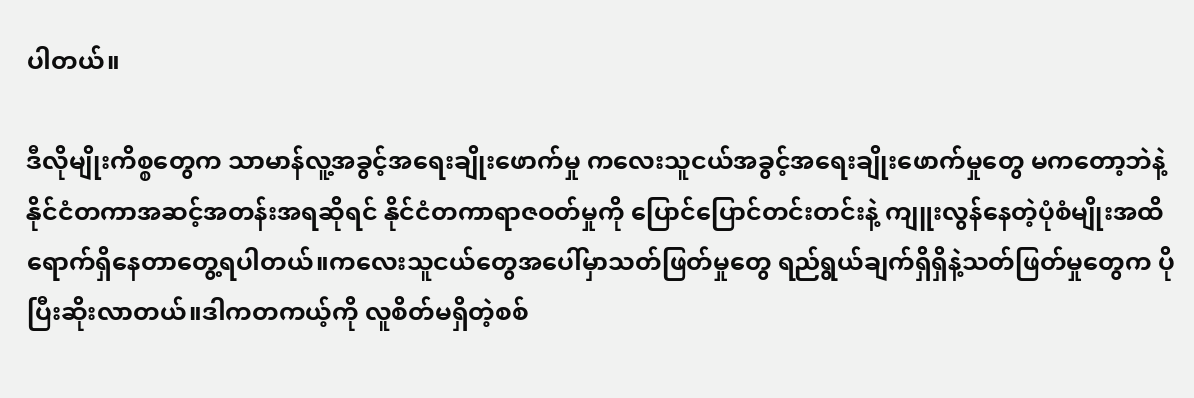ပါတယ်။

ဒီလိုမျိုးကိစ္စတွေက သာမာန်လူ့အခွင့်အရေးချိုးဖောက်မှု ကလေးသူငယ်အခွင့်အရေးချိုးဖောက်မှုတွေ မကတော့ဘဲနဲ့ နိုင်ငံတကာအဆင့်အတန်းအရဆိုရင် နိုင်ငံတကာရာဇဝတ်မှုကို ပြောင်ပြောင်တင်းတင်းနဲ့ ကျူးလွန်နေတဲ့ပုံစံမျိုးအထိ ရောက်ရှိနေတာတွေ့ရပါတယ်။ကလေးသူငယ်တွေအပေါ်မှာသတ်ဖြတ်မှုတွေ ရည်ရွယ်ချက်ရှိရှိနဲ့သတ်ဖြတ်မှုတွေက ပိုပြီးဆိုးလာတယ်။ဒါကတကယ့်ကို လူစိတ်မရှိတဲ့စစ်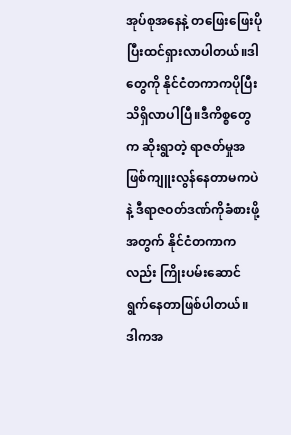အုပ်စုအနေနဲ့ တဖြေးဖြေးပိုပြီးထင်ရှားလာပါတယ်။ဒါတွေကို နိုင်ငံတကာကပိုပြီးသိရှိလာပါပြီ။ဒီကိစ္စတွေက ဆိုးရွာတဲ့ ရာဇတ်မှုအဖြစ်ကျူးလွန်နေတာမကပဲနဲ့ ဒီရာဇဝတ်ဒဏ်ကိုခံစားဖို့အတွက် နိုင်ငံတကာကလည်း ကြိုးပမ်းဆောင်ရွက်နေတာဖြစ်ပါတယ်။ ဒါကအ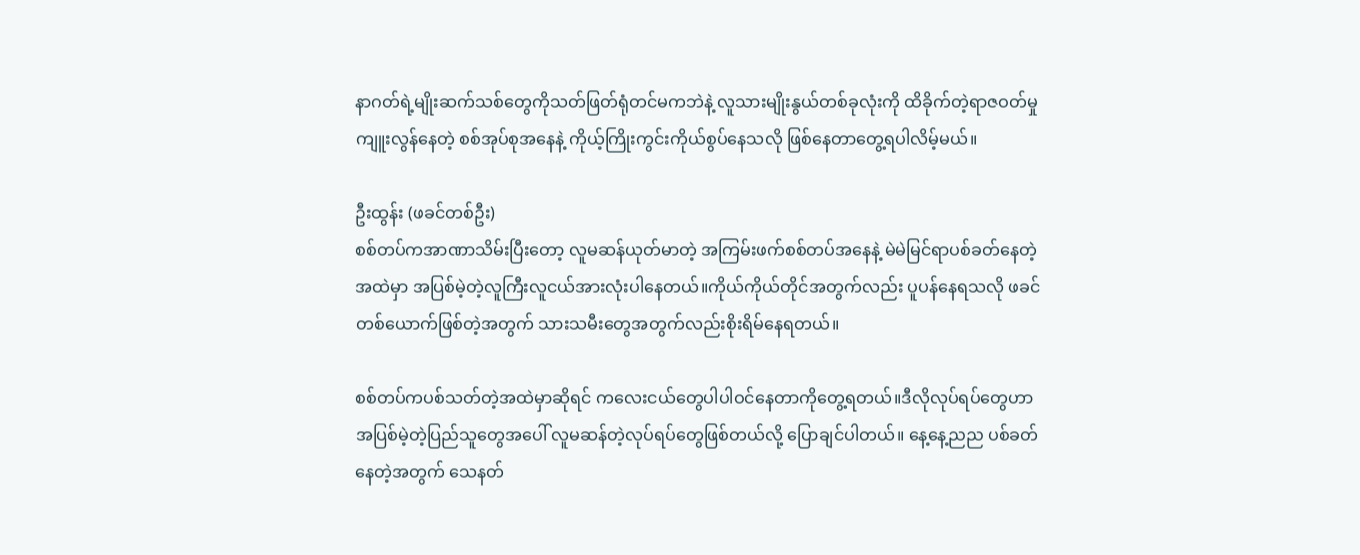နာဂတ်ရဲ့မျိုးဆက်သစ်တွေကိုသတ်ဖြတ်ရုံတင်မကဘဲနဲ့ လူသားမျိုးနွယ်တစ်ခုလုံးကို ထိခိုက်တဲ့ရာဇဝတ်မှုကျူးလွန်နေတဲ့ စစ်အုပ်စုအနေနဲ့ ကိုယ့်ကြိုးကွင်းကိုယ်စွပ်နေသလို ဖြစ်နေတာတွေ့ရပါလိမ့်မယ်။

ဦးထွန်း (ဖခင်တစ်ဦး)
စစ်တပ်ကအာဏာသိမ်းပြီးတော့ လူမဆန်ယုတ်မာတဲ့ အကြမ်းဖက်စစ်တပ်အနေနဲ့ မဲမဲမြင်ရာပစ်ခတ်နေတဲ့အထဲမှာ အပြစ်မဲ့တဲ့လူကြီးလူငယ်အားလုံးပါနေတယ်။ကိုယ်ကိုယ်တိုင်အတွက်လည်း ပူပန်နေရသလို ဖခင်တစ်ယောက်ဖြစ်တဲ့အတွက် သားသမီးတွေအတွက်လည်းစိုးရိမ်နေရတယ်။

စစ်တပ်ကပစ်သတ်တဲ့အထဲမှာဆိုရင် ကလေးငယ်တွေပါပါဝင်နေတာကိုတွေ့ရတယ်။ဒီလိုလုပ်ရပ်တွေဟာ အပြစ်မဲ့တဲ့ပြည်သူတွေအပေါ် လူမဆန်တဲ့လုပ်ရပ်တွေဖြစ်တယ်လို့ ပြောချင်ပါတယ်။ နေ့နေ့ညည ပစ်ခတ်နေတဲ့အတွက် သေနတ်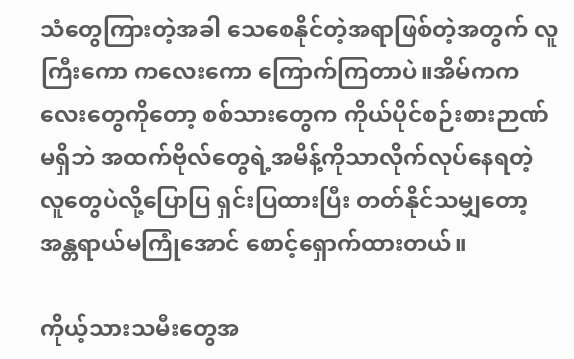သံတွေကြားတဲ့အခါ သေစေနိုင်တဲ့အရာဖြစ်တဲ့အတွက် လူကြီးကော ကလေးကော ကြောက်ကြတာပဲ။အိမ်ကကလေးတွေကိုတော့ စစ်သားတွေက ကိုယ်ပိုင်စဉ်းစားဉာဏ်မရှိဘဲ အထက်ဗိုလ်တွေရဲ့အမိန့်ကိုသာလိုက်လုပ်နေရတဲ့ လူတွေပဲလို့ပြောပြ ရှင်းပြထားပြီး တတ်နိုင်သမျှတော့ အန္တရာယ်မကြုံအောင် စောင့်ရှောက်ထားတယ်။

ကိုယ့်သားသမီးတွေအ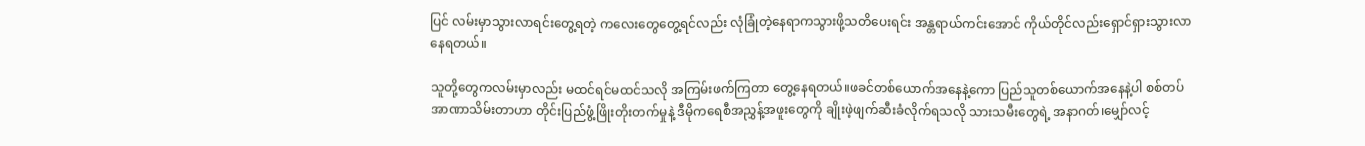ပြင် လမ်းမှာသွားလာရင်းတွေ့ရတဲ့ ကလေးတွေတွေ့ရင်လည်း လုံခြုံတဲ့နေရာကသွားဖို့သတိပေးရင်း အန္တရာယ်ကင်းအောင် ကိုယ်တိုင်လည်းရှောင်ရှားသွားလာနေရတယ်။

သူတို့တွေကလမ်းမှာလည်း မထင်ရင်မထင်သလို အကြမ်းဖက်ကြတာ တွေ့နေရတယ်။ဖခင်တစ်ယောက်အနေနဲ့ကော ပြည်သူတစ်ယောက်အနေနဲ့ပါ စစ်တပ်အာဏာသိမ်းတာဟာ တိုင်းပြည်ဖွံ့ဖြိုးတိုးတက်မှုနဲ့ ဒီမိုကရေစီအညွှန့်အဖူးတွေကို ချိုးဖဲ့ဖျက်ဆီးခံလိုက်ရသလို သားသမီးတွေရဲ့ အနာဂတ်၊မျှော်လင့်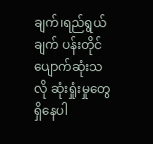ချက်၊ရည်ရွယ်ချက် ပန်းတိုင်ပျောက်ဆုံးသလို ဆုံးရှုံးမှုတွေရှိနေပါ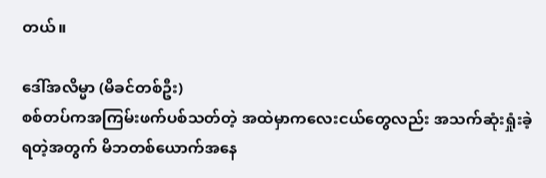တယ်။

ဒေါ်အလိမ္မာ (မိခင်တစ်ဦး)
စစ်တပ်ကအကြမ်းဖက်ပစ်သတ်တဲ့ အထဲမှာကလေးငယ်တွေလည်း အသက်ဆုံးရှုံးခဲ့ရတဲ့အတွက် မိဘတစ်ယောက်အနေ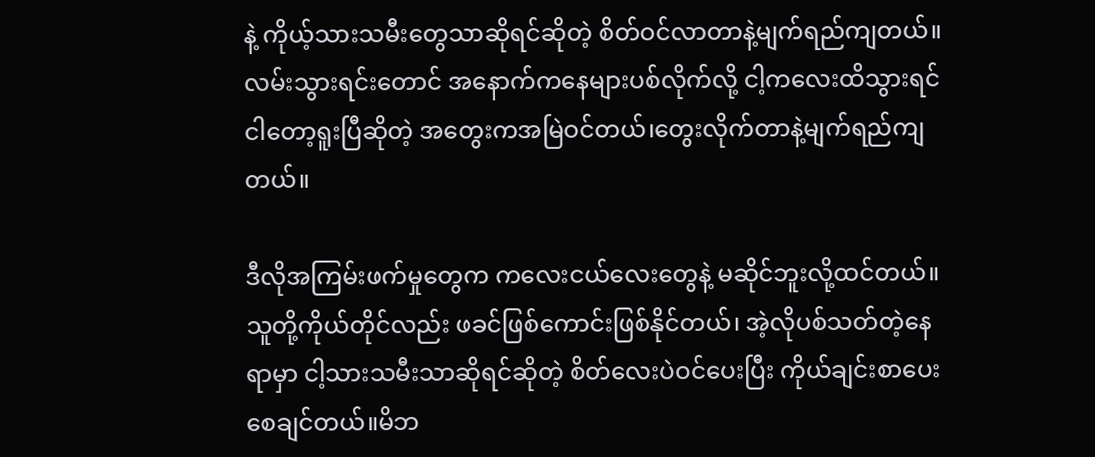နဲ့ ကိုယ့်သားသမီးတွေသာဆိုရင်ဆိုတဲ့ စိတ်ဝင်လာတာနဲ့မျက်ရည်ကျတယ်။ လမ်းသွားရင်းတောင် အနောက်ကနေများပစ်လိုက်လို့ ငါ့ကလေးထိသွားရင် ငါတော့ရူးပြီဆိုတဲ့ အတွေးကအမြဲဝင်တယ်၊တွေးလိုက်တာနဲ့မျက်ရည်ကျတယ်။

ဒီလိုအကြမ်းဖက်မှုတွေက ကလေးငယ်လေးတွေနဲ့ မဆိုင်ဘူးလို့ထင်တယ်။သူတို့ကိုယ်တိုင်လည်း ဖခင်ဖြစ်ကောင်းဖြစ်နိုင်တယ်၊ အဲ့လိုပစ်သတ်တဲ့နေရာမှာ ငါ့သားသမီးသာဆိုရင်ဆိုတဲ့ စိတ်လေးပဲဝင်ပေးပြီး ကိုယ်ချင်းစာပေးစေချင်တယ်။မိဘ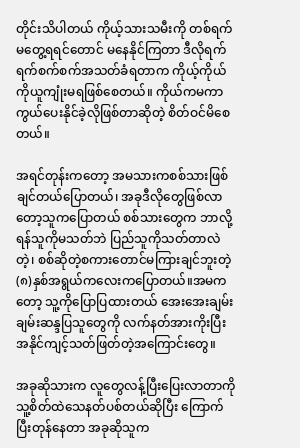တိုင်းသိပါတယ် ကိုယ့်သားသမီးကို တစ်ရက်မတွေ့ရရင်တောင် မနေနိုင်ကြတာ ဒီလိုရက်ရက်စက်စက်အသတ်ခံရတာက ကိုယ့်ကိုယ်ကိုယူကျုံးမရဖြစ်စေတယ်။ ကိုယ်ကမကာကွယ်ပေးနိုင်ခဲ့လိုဖြစ်တာဆိုတဲ့ စိတ်ဝင်မိစေတယ်။

အရင်တုန်းကတော့ အမသားကစစ်သားဖြစ်ချင်တယ်ပြောတယ်၊ အခုဒီလိုတွေဖြစ်လာတော့သူကပြောတယ် စစ်သားတွေက ဘာလို့ရန်သူကိုမသတ်ဘဲ ပြည်သူကိုသတ်တာလဲတဲ့၊ စစ်ဆိုတဲ့စကားတောင်မကြားချင်ဘူးတဲ့ (၈)နှစ်အရွယ်ကလေးကပြောတယ်။အမကတော့ သူ့ကိုပြောပြထားတယ် အေးအေးချမ်းချမ်းဆန္ဒပြသူတွေကို လက်နတ်အားကိုးပြီးအနိုင်ကျင့်သတ်ဖြတ်တဲ့အကြောင်းတွေ။

အခုဆိုသားက လူတွေလန့်ပြီးပြေးလာတာကို သူ့စိတ်ထဲသေနတ်ပစ်တယ်ဆိုပြီး ကြောက်ပြီးတုန်နေတာ အခုဆိုသူက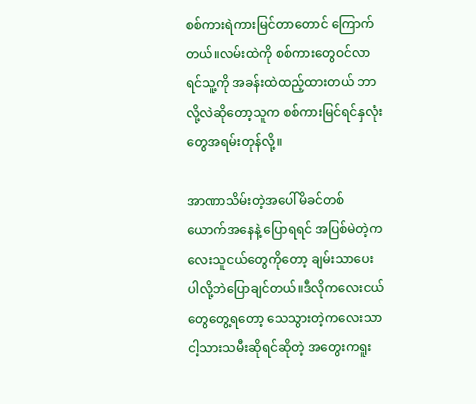စစ်ကားရဲကားမြင်တာတောင် ကြောက်တယ်။လမ်းထဲကို စစ်ကားတွေဝင်လာရင်သူ့ကို အခန်းထဲထည့်ထားတယ် ဘာလို့လဲဆိုတော့သူက စစ်ကားမြင်ရင်နှလုံးတွေအရမ်းတုန်လို့။

အာဏာသိမ်းတဲ့အပေါ်မိခင်တစ်ယောက်အနေနဲ့ ပြောရရင် အပြစ်မဲတဲ့ကလေးသူငယ်တွေကိုတော့ ချမ်းသာပေးပါလို့ဘဲပြောချင်တယ်။ဒီလိုကလေးငယ်တွေတွေ့ရတော့ သေသွားတဲ့ကလေးသာငါ့သားသမီးဆိုရင်ဆိုတဲ့ အတွေးကရူး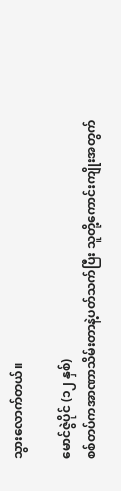သွားလောက်တယ်။

မောင်ဇွဲပိုင် (၁၂ နှစ်)
စစ်တပ်ကအာဏာသိမ်းတာနဲ့ပတ်သက်ပြီး သူတို့ကောင်းကျိုးအတွက်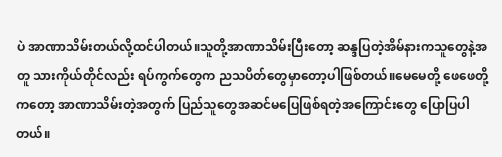ပဲ အာဏာသိမ်းတယ်လို့ထင်ပါတယ်။သူတို့အာဏာသိမ်းပြီးတော့ ဆန္ဒပြတဲ့အိမ်နားကသူတွေနဲ့အတူ သားကိုယ်တိုင်လည်း ရပ်ကွက်တွေက ညသပိတ်တွေမှာတော့ပါဖြစ်တယ်။မေမေတို့ ဖေဖေတို့ကတော့ အာဏာသိမ်းတဲ့အတွက် ပြည်သူတွေအဆင်မပြေဖြစ်ရတဲ့အကြောင်းတွေ ပြောပြပါတယ်။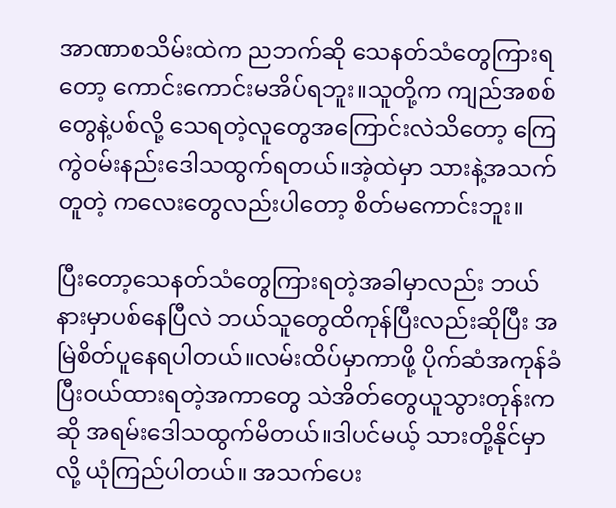အာဏာစသိမ်းထဲက ညဘက်ဆို သေနတ်သံတွေကြားရတော့ ကောင်းကောင်းမအိပ်ရဘူး။သူတို့က ကျည်အစစ်တွေနဲ့ပစ်လို့ သေရတဲ့လူတွေအကြောင်းလဲသိတော့ ကြေကွဲဝမ်းနည်းဒေါသထွက်ရတယ်။အဲ့ထဲမှာ သားနဲ့အသက်တူတဲ့ ကလေးတွေလည်းပါတော့ စိတ်မကောင်းဘူး။

ပြီးတော့သေနတ်သံတွေကြားရတဲ့အခါမှာလည်း ဘယ်နားမှာပစ်နေပြီလဲ ဘယ်သူတွေထိကုန်ပြီးလည်းဆိုပြီး အမြဲစိတ်ပူနေရပါတယ်။လမ်းထိပ်မှာကာဖို့ ပိုက်ဆံအကုန်ခံပြီးဝယ်ထားရတဲ့အကာတွေ သဲအိတ်တွေယူသွားတုန်းကဆို အရမ်းဒေါသထွက်မိတယ်။ဒါပင်မယ့် သားတို့နိုင်မှာလို့ ယုံကြည်ပါတယ်။ အသက်ပေး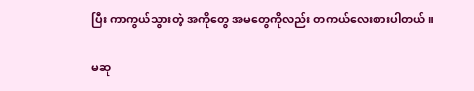ပြီး ကာကွယ်သွားတဲ့ အကိုတွေ အမတွေကိုလည်း တကယ်လေးစားပါတယ်။

မဆု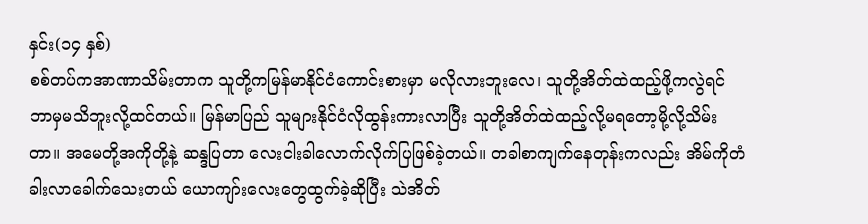နှင်း(၁၄ နှစ်)
စစ်တပ်ကအာဏာသိမ်းတာက သူတို့ကမြန်မာနိုင်ငံကောင်းစားမှာ မလိုလားဘူးလေ၊ သူတို့အိတ်ထဲထည့်ဖို့ကလွဲရင် ဘာမှမသိဘူးလို့ထင်တယ်။ မြန်မာပြည် သူများနိုင်ငံလိုထွန်းကားလာပြီး သူတို့အိတ်ထဲထည့်လို့မရတော့မို့လို့သိမ်းတာ။ အမေတို့အကိုတို့နဲ့ ဆန္ဒပြတာ လေးငါးခါလောက်လိုက်ပြဖြစ်ခဲ့တယ်။ တခါစာကျက်နေတုန်းကလည်း အိမ်ကိုတံခါးလာခေါက်သေးတယ် ယောကျာ်းလေးတွေထွက်ခဲ့ဆိုပြီး သဲအိတ်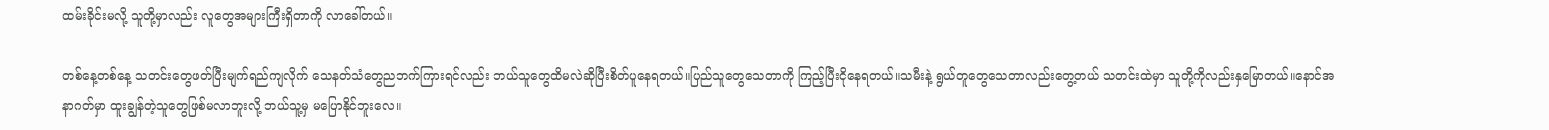ထမ်းခိုင်းမလို့ သူတို့မှာလည်း လူတွေအများကြီးရှိတာကို လာခေါ်တယ်။

တစ်နေ့တစ်နေ့ သတင်းတွေဖတ်ပြီးမျက်ရည်ကျလိုက် သေနတ်သံတွေညဘက်ကြားရင်လည်း ဘယ်သူတွေထိမလဲဆိုပြီးစိတ်ပူနေရတယ်။ပြည်သူတွေသေတာကို ကြည့်ပြီးငိုနေရတယ်။သမီးနဲ့ ရွယ်တူတွေသေတာလည်းတွေ့တယ် သတင်းထဲမှာ သူတို့ကိုလည်းနှမြောတယ်။နောင်အနာဂတ်မှာ ထူးချွန်တဲ့သူတွေဖြစ်မလာဘူးလို့ ဘယ်သူ့မှ မပြောနိုင်ဘူးလေ။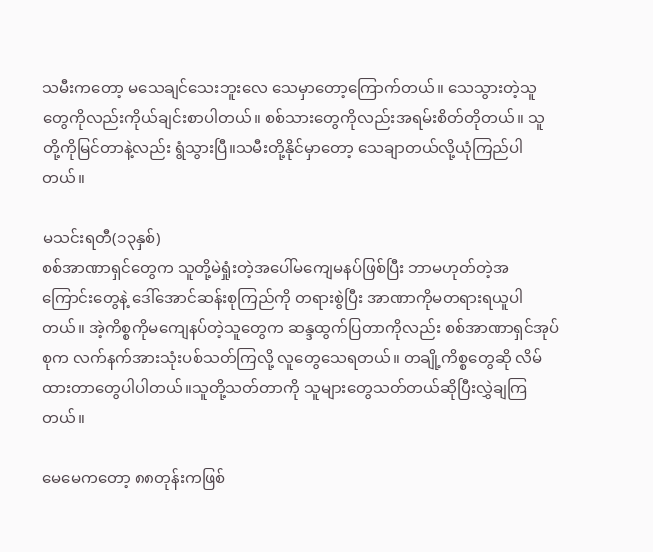သမီးကတော့ မသေချင်သေးဘူးလေ သေမှာတော့ကြောက်တယ်။ သေသွားတဲ့သူတွေကိုလည်းကိုယ်ချင်းစာပါတယ်။ စစ်သားတွေကိုလည်းအရမ်းစိတ်တိုတယ်။ သူတို့ကိုမြင်တာနဲ့လည်း ရွံသွားပြီ။သမီးတို့နိုင်မှာတော့ သေချာတယ်လို့ယုံကြည်ပါတယ်။

မသင်းရတီ(၁၃နှစ်)
စစ်အာဏာရှင်တွေက သူတို့မဲရှုံးတဲ့အပေါ်မကျေမနပ်ဖြစ်ပြီး ဘာမဟုတ်တဲ့အကြောင်းတွေနဲ့ ဒေါ်အောင်ဆန်းစုကြည်ကို တရားစွဲပြီး အာဏာကိုမတရားရယူပါတယ်။ အဲ့ကိစ္စကိုမကျေနပ်တဲ့သူတွေက ဆန္ဒထွက်ပြတာကိုလည်း စစ်အာဏာရှင်အုပ်စုက လက်နက်အားသုံးပစ်သတ်ကြလို့ လူတွေသေရတယ်။ တချို့ကိစ္စတွေဆို လိမ်ထားတာတွေပါပါတယ်။သူတို့သတ်တာကို သူများတွေသတ်တယ်ဆိုပြီးလွှဲချကြတယ်။

မေမေကတော့ ၈၈တုန်းကဖြစ်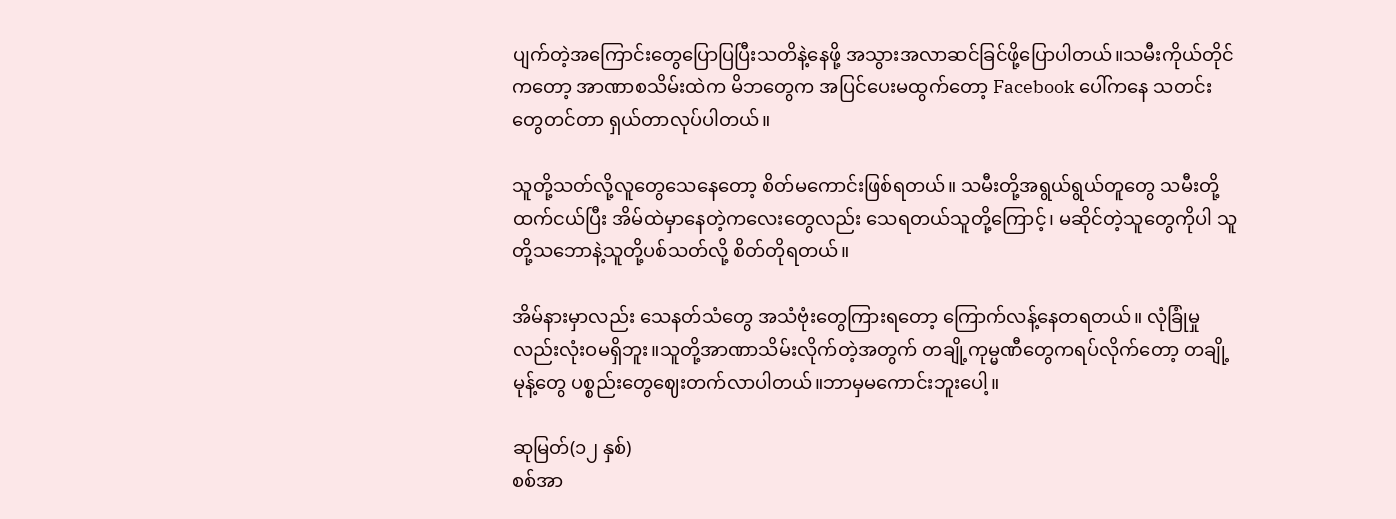ပျက်တဲ့အကြောင်းတွေပြောပြပြီးသတိနဲ့နေဖို့ အသွားအလာဆင်ခြင်ဖို့ပြောပါတယ်။သမီးကိုယ်တိုင်ကတော့ အာဏာစသိမ်းထဲက မိဘတွေက အပြင်ပေးမထွက်တော့ Facebook ပေါ်ကနေ သတင်းတွေတင်တာ ရှယ်တာလုပ်ပါတယ်။

သူတို့သတ်လို့လူတွေသေနေတော့ စိတ်မကောင်းဖြစ်ရတယ်။ သမီးတို့အရွယ်ရွယ်တူတွေ သမီးတို့ထက်ငယ်ပြီး အိမ်ထဲမှာနေတဲ့ကလေးတွေလည်း သေရတယ်သူတို့ကြောင့်၊ မဆိုင်တဲ့သူတွေကိုပါ သူတို့သဘောနဲ့သူတို့ပစ်သတ်လို့ စိတ်တိုရတယ်။

အိမ်နားမှာလည်း သေနတ်သံတွေ အသံဗုံးတွေကြားရတော့ ကြောက်လန့်နေတရတယ်။ လုံခြုံမှုလည်းလုံးဝမရှိဘူး။သူတို့အာဏာသိမ်းလိုက်တဲ့အတွက် တချို့ကုမ္မဏီတွေကရပ်လိုက်တော့ တချို့မုန့်တွေ ပစ္စည်းတွေဈေးတက်လာပါတယ်။ဘာမှမကောင်းဘူးပေါ့။

ဆုမြတ်(၁၂ နှစ်)
စစ်အာ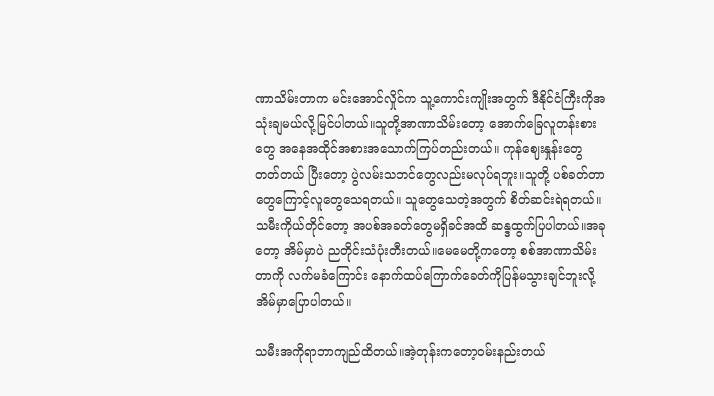ဏာသိမ်းတာက မင်းအောင်လှိုင်က သူ့ကောင်းကျိုးအတွက် ဒီနိုင်ငံကြီးကိုအသုံးချမယ်လို့မြင်ပါတယ်။သူတို့အာဏာသိမ်းတော့ အောက်ခြေလူတန်းစားတွေ အနေအထိုင်အစားအသောက်ကြပ်တည်းတယ်။ ကုန်ဈေးနှုန်းတွေတတ်တယ် ပြီးတော့ ပွဲလမ်းသဘင်တွေလည်းမလုပ်ရဘူး။သူတို့ ပစ်ခတ်တာတွေကြောင့်လူတွေသေရတယ်။ သူတွေသေတဲ့အတွက် စိတ်ဆင်းရဲရတယ်။သမီးကိုယ်တိုင်တော့ အပစ်အခတ်တွေမရှိခင်အထိ ဆန္ဒထွက်ပြပါတယ်။အခုတော့ အိမ်မှာပဲ ညတိုင်းသံပုံးတီးတယ်။မေမေတို့ကတော့ စစ်အာဏာသိမ်းတာကို လက်မခံကြောင်း နောက်ထပ်ကြောက်ခေတ်ကိုပြန်မသွားချင်ဘူးလို့ အိမ်မှာပြောပါတယ်။

သမီးအကိုရာဘာကျည်ထိတယ်။အဲ့တုန်းကတော့ဝမ်းနည်းတယ်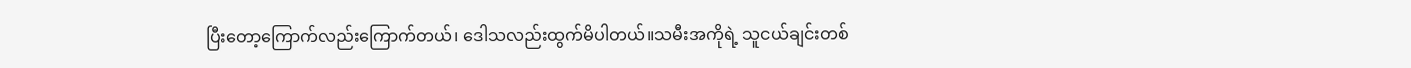ပြီးတော့ကြောက်လည်းကြောက်တယ်၊ ဒေါသလည်းထွက်မိပါတယ်။သမီးအကိုရဲ့ သူငယ်ချင်းတစ်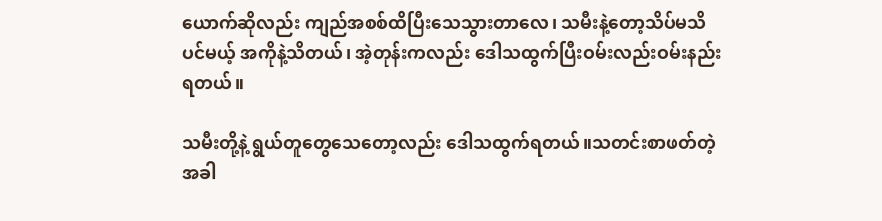ယောက်ဆိုလည်း ကျည်အစစ်ထိပြီးသေသွားတာလေ၊ သမီးနဲ့တော့သိပ်မသိပင်မယ့် အကိုနဲ့သိတယ်၊ အဲ့တုန်းကလည်း ဒေါသထွက်ပြီးဝမ်းလည်းဝမ်းနည်းရတယ်။

သမီးတို့နဲ့ ရွယ်တူတွေသေတော့လည်း ဒေါသထွက်ရတယ်။သတင်းစာဖတ်တဲ့အခါ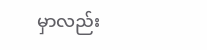မှာလည်း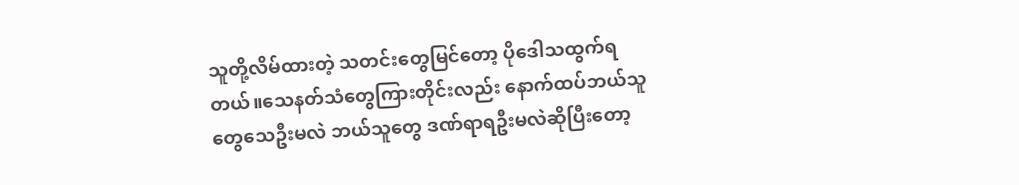သူတို့လိမ်ထားတဲ့ သတင်းတွေမြင်တော့ ပိုဒေါသထွက်ရတယ်။သေနတ်သံတွေကြားတိုင်းလည်း နောက်ထပ်ဘယ်သူတွေသေဦးမလဲ ဘယ်သူတွေ ဒဏ်ရာရဦးမလဲဆိုပြီးတော့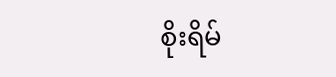စိုးရိမ်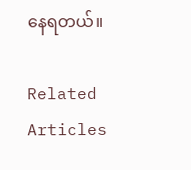နေရတယ်။

Related Articles